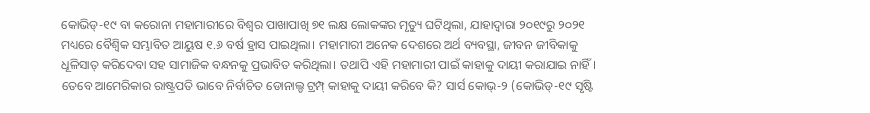କୋଭିଡ୍-୧୯ ବା କରୋନା ମହାମାରୀରେ ବିଶ୍ୱର ପାଖାପାଖି ୭୧ ଲକ୍ଷ ଲୋକଙ୍କର ମୃତ୍ୟୁ ଘଟିଥିଲା, ଯାହାଦ୍ୱାରା ୨୦୧୯ରୁ ୨୦୨୧ ମଧ୍ୟରେ ବୈଶ୍ୱିକ ସମ୍ଭାବିତ ଆୟୁଷ ୧.୬ ବର୍ଷ ହ୍ରାସ ପାଇଥିଲା। ମହାମାରୀ ଅନେକ ଦେଶରେ ଅର୍ଥ ବ୍ୟବସ୍ଥା, ଜୀବନ ଜୀବିକାକୁ ଧୂଳିସାତ୍ କରିଦେବା ସହ ସାମାଜିକ ବନ୍ଧନକୁ ପ୍ରଭାବିତ କରିଥିଲା। ତଥାପି ଏହି ମହାମାରୀ ପାଇଁ କାହାକୁ ଦାୟୀ କରାଯାଇ ନାହିଁ। ତେବେ ଆମେରିକାର ରାଷ୍ଟ୍ରପତି ଭାବେ ନିର୍ବାଚିତ ଡୋନାଲ୍ଡ ଟ୍ରମ୍ପ୍ କାହାକୁ ଦାୟୀ କରିବେ କି? ସାର୍ସ କୋଭ୍-୨ (କୋଭିଡ୍-୧୯ ସୃଷ୍ଟି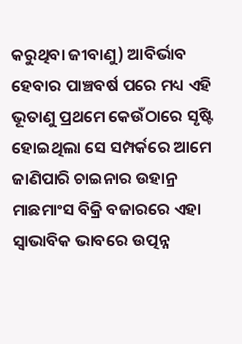କରୁଥିବା ଜୀବାଣୁ) ଆବିର୍ଭାବ ହେବାର ପାଞ୍ଚବର୍ଷ ପରେ ମଧ୍ୟ ଏହି ଭୂତାଣୁ ପ୍ରଥମେ କେଉଁଠାରେ ସୃଷ୍ଟି ହୋଇଥିଲା ସେ ସମ୍ପର୍କରେ ଆମେ ଜାଣିପାରି ଚାଇନାର ଉହାନ୍ର ମାଛମାଂସ ବିକ୍ରି ବଜାରରେ ଏହା ସ୍ବାଭାବିକ ଭାବରେ ଉତ୍ପନ୍ନ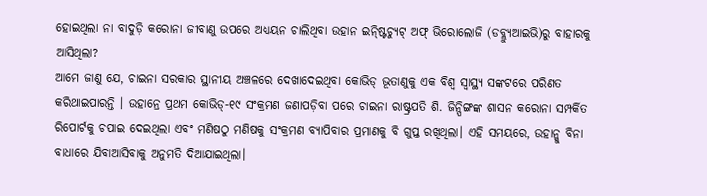ହୋଇଥିଲା ନା ବାଦୁଡ଼ି କରୋନା ଜୀବାଣୁ ଉପରେ ଅଧ୍ୟୟନ ଚାଲିଥିବା ଉହାନ ଇନ୍ଷ୍ଟିଚ୍ୟୁଟ୍ ଅଫ୍ ଭିରୋଲୋଜି (ଡବ୍ଲ୍ୟୁଆଇଭି)ରୁ ବାହାରକୁ ଆସିଥିଲା?
ଆମେ ଜାଣୁ ଯେ, ଚାଇନା ସରକାର ସ୍ଥାନୀୟ ଅଞ୍ଚଳରେ ଦେଖାଦେଇଥିବା କୋଭିଡ୍ ଭୂତାଣୁକୁ ଏକ ବିଶ୍ୱ ସ୍ବାସ୍ଥ୍ୟ ସଙ୍କଟରେ ପରିଣତ କରିଥାଇପାରନ୍ତି । ଉହାନ୍ରେ ପ୍ରଥମ କୋଭିଡ୍-୧୯ ସଂକ୍ରମଣ ଜଣାପଡ଼ିବା ପରେ ଚାଇନା ରାଷ୍ଟ୍ରପତି ଶି. ଜିନ୍ପିଙ୍ଗଙ୍କ ଶାସନ କରୋନା ସମ୍ପର୍କିତ ରିପୋର୍ଟକୁ ଚପାଇ ଦେଇଥିଲା ଏବଂ ମଣିଷଠୁ ମଣିଷକୁ ସଂକ୍ରମଣ ବ୍ୟାପିବାର ପ୍ରମାଣକୁ ବି ଗୁପ୍ତ ରଖିଥିଲା। ଏହି ସମୟରେ, ଉହାନ୍କୁ ବିନା ବାଧାରେ ଯିବାଆସିବାକୁ ଅନୁମତି ଦିଆଯାଇଥିଲା।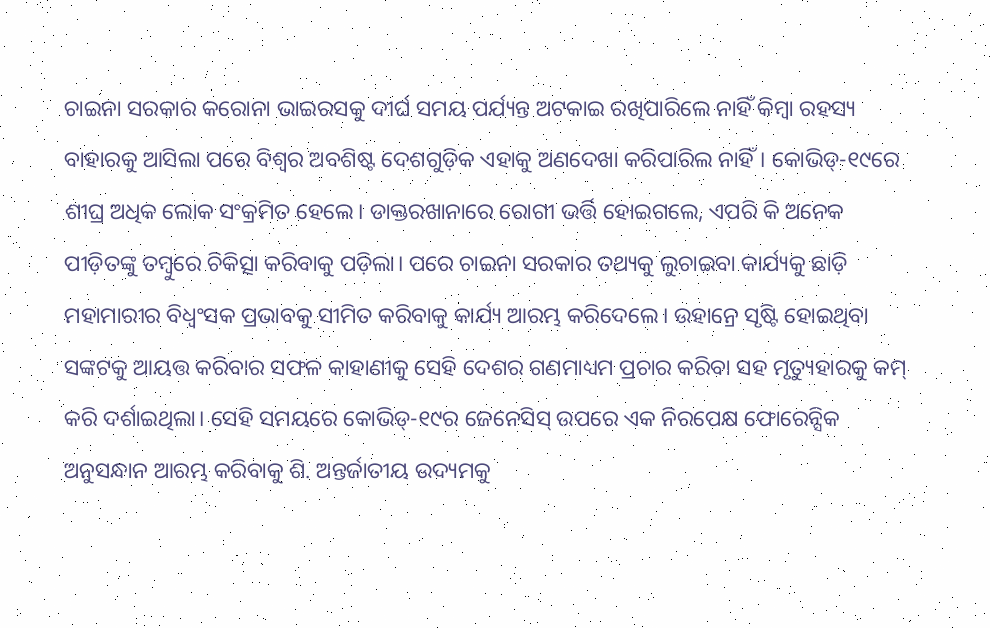ଚାଇନା ସରକାର କରୋନା ଭାଇରସକୁ ଦୀର୍ଘ ସମୟ ପର୍ଯ୍ୟନ୍ତ ଅଟକାଇ ରଖିପାରିଲେ ନାହିଁ କିମ୍ବା ରହସ୍ୟ ବାହାରକୁ ଆସିଲା ପରେ ବିଶ୍ୱର ଅବଶିଷ୍ଟ ଦେଶଗୁଡ଼ିକ ଏହାକୁ ଅଣଦେଖା କରିପାରିଲ ନାହିଁ। କୋଭିଡ୍-୧୯ରେ ଶୀଘ୍ର ଅଧିକ ଲୋକ ସଂକ୍ରମିତ ହେଲେ। ଡାକ୍ତରଖାନାରେ ରୋଗୀ ଭର୍ତ୍ତି ହୋଇଗଲେ, ଏପରି କି ଅନେକ ପୀଡ଼ିତଙ୍କୁ ତମ୍ବୁରେ ଚିକିତ୍ସା କରିବାକୁ ପଡ଼ିଲା। ପରେ ଚାଇନା ସରକାର ତଥ୍ୟକୁ ଲୁଚାଇବା କାର୍ଯ୍ୟକୁ ଛାଡ଼ି ମହାମାରୀର ବିଧ୍ୱଂସକ ପ୍ରଭାବକୁ ସୀମିତ କରିବାକୁ କାର୍ଯ୍ୟ ଆରମ୍ଭ କରିଦେଲେ। ଉହାନ୍ରେ ସୃଷ୍ଟି ହୋଇଥିବା ସଙ୍କଟକୁ ଆୟତ୍ତ କରିବାର ସଫଳ କାହାଣୀକୁ ସେହି ଦେଶର ଗଣମାଧ୍ୟମ ପ୍ରଚାର କରିବା ସହ ମୃତ୍ୟୁହାରକୁ କମ୍ କରି ଦର୍ଶାଇଥିଲା। ସେହି ସମୟରେ କୋଭିଡ୍-୧୯ର ଜେନେସିସ୍ ଉପରେ ଏକ ନିରପେକ୍ଷ ଫୋରେନ୍ସିକ ଅନୁସନ୍ଧାନ ଆରମ୍ଭ କରିବାକୁ ଶି. ଅନ୍ତର୍ଜାତୀୟ ଉଦ୍ୟମକୁ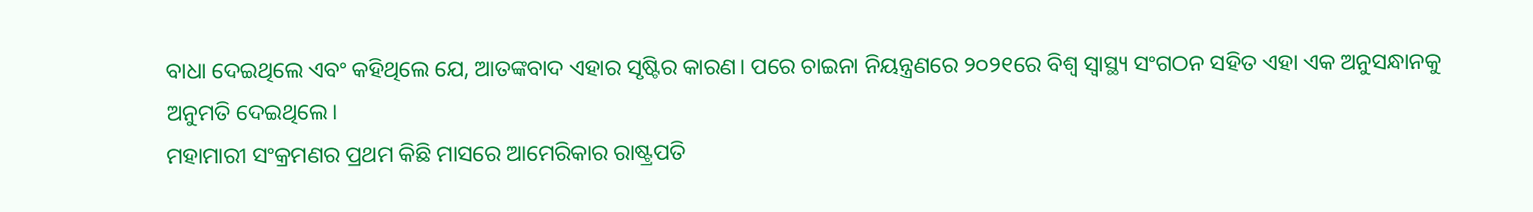ବାଧା ଦେଇଥିଲେ ଏବଂ କହିଥିଲେ ଯେ, ଆତଙ୍କବାଦ ଏହାର ସୃଷ୍ଟିର କାରଣ। ପରେ ଚାଇନା ନିୟନ୍ତ୍ରଣରେ ୨୦୨୧ରେ ବିଶ୍ୱ ସ୍ବାସ୍ଥ୍ୟ ସଂଗଠନ ସହିତ ଏହା ଏକ ଅନୁସନ୍ଧାନକୁ ଅନୁମତି ଦେଇଥିଲେ।
ମହାମାରୀ ସଂକ୍ରମଣର ପ୍ରଥମ କିଛି ମାସରେ ଆମେରିକାର ରାଷ୍ଟ୍ରପତି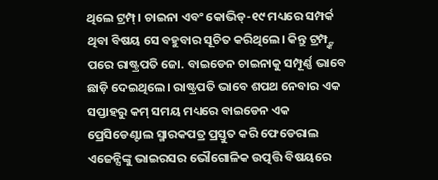ଥିଲେ ଟ୍ରମ୍ପ୍। ଚାଇନା ଏବଂ କୋଭିଡ୍-୧୯ ମଧ୍ୟରେ ସମ୍ପର୍କ ଥିବା ବିଷୟ ସେ ବହୁବାର ସୂଚିତ କରିଥିଲେ। କିନ୍ତୁ ଟ୍ରମ୍ପ୍ଙ୍କ ପରେ ରାଷ୍ଟ୍ରପତି ଜୋ. ବାଇଡେନ ଚାଇନାକୁ ସମ୍ପୂର୍ଣ୍ଣ ଭାବେ ଛାଡ଼ି ଦେଇଥିଲେ। ରାଷ୍ଟ୍ରପତି ଭାବେ ଶପଥ ନେବାର ଏକ ସପ୍ତାହରୁ କମ୍ ସମୟ ମଧ୍ୟରେ ବାଇଡେନ ଏକ ପ୍ରେସିଡେଣ୍ଟାଲ ସ୍ମାରକପତ୍ର ପ୍ରସ୍ତୁତ କରି ଫେଡେରାଲ ଏଜେନ୍ସିଙ୍କୁ ଭାଇରସର ଭୌଗୋଳିକ ଉତ୍ପତ୍ତି ବିଷୟରେ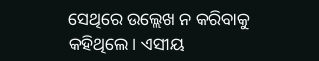ସେଥିରେ ଉଲ୍ଲେଖ ନ କରିବାକୁ କହିଥିଲେ। ଏସୀୟ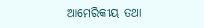ଆମେରିକୀୟ ତଥା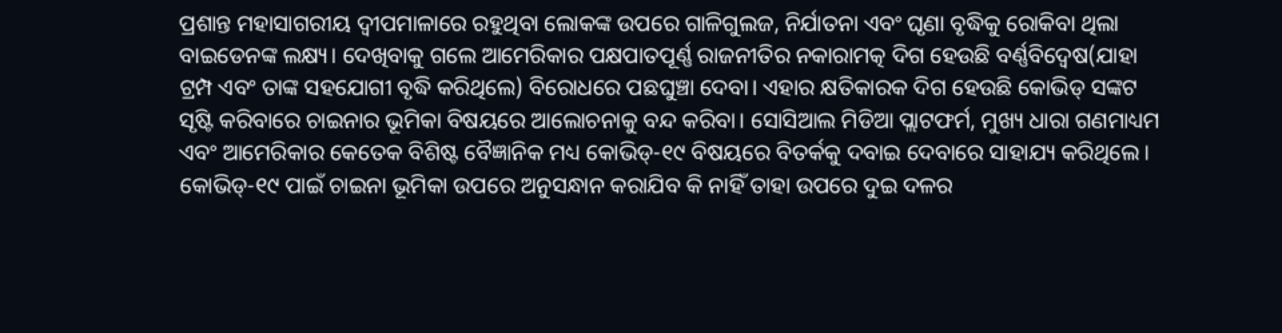ପ୍ରଶାନ୍ତ ମହାସାଗରୀୟ ଦ୍ୱୀପମାଳାରେ ରହୁଥିବା ଲୋକଙ୍କ ଉପରେ ଗାଳିଗୁଲଜ, ନିର୍ଯାତନା ଏବଂ ଘୃଣା ବୃଦ୍ଧିକୁ ରୋକିବା ଥିଲା ବାଇଡେନଙ୍କ ଲକ୍ଷ୍ୟ। ଦେଖିବାକୁ ଗଲେ ଆମେରିକାର ପକ୍ଷପାତପୂର୍ଣ୍ଣ ରାଜନୀତିର ନକାରାମତ୍କ ଦିଗ ହେଉଛି ବର୍ଣ୍ଣବିଦ୍ୱେଷ(ଯାହା ଟ୍ରମ୍ପ ଏବଂ ତାଙ୍କ ସହଯୋଗୀ ବୃଦ୍ଧି କରିଥିଲେ) ବିରୋଧରେ ପଛଘୁଞ୍ଚା ଦେବା। ଏହାର କ୍ଷତିକାରକ ଦିଗ ହେଉଛି କୋଭିଡ୍ ସଙ୍କଟ ସୃଷ୍ଟି କରିବାରେ ଚାଇନାର ଭୂମିକା ବିଷୟରେ ଆଲୋଚନାକୁ ବନ୍ଦ କରିବା। ସୋସିଆଲ ମିଡିଆ ପ୍ଲାଟଫର୍ମ, ମୁଖ୍ୟ ଧାରା ଗଣମାଧ୍ୟମ ଏବଂ ଆମେରିକାର କେତେକ ବିଶିଷ୍ଟ ବୈଜ୍ଞାନିକ ମଧ୍ୟ କୋଭିଡ୍-୧୯ ବିଷୟରେ ବିତର୍କକୁ ଦବାଇ ଦେବାରେ ସାହାଯ୍ୟ କରିଥିଲେ। କୋଭିଡ୍-୧୯ ପାଇଁ ଚାଇନା ଭୂମିକା ଉପରେ ଅନୁସନ୍ଧାନ କରାଯିବ କି ନାହିଁ ତାହା ଉପରେ ଦୁଇ ଦଳର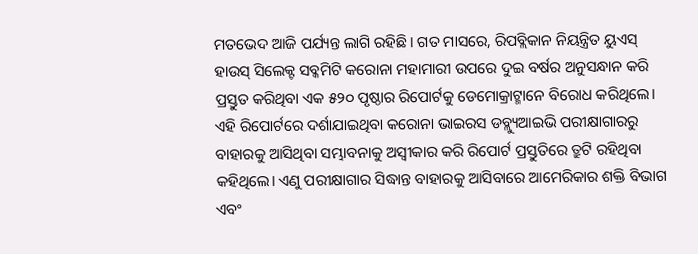ମତଭେଦ ଆଜି ପର୍ଯ୍ୟନ୍ତ ଲାଗି ରହିଛି। ଗତ ମାସରେ, ରିପବ୍ଲିକାନ ନିୟନ୍ତ୍ରିତ ୟୁଏସ୍ ହାଉସ୍ ସିଲେକ୍ଟ ସବ୍କମିଟି କରୋନା ମହାମାରୀ ଉପରେ ଦୁଇ ବର୍ଷର ଅନୁସନ୍ଧାନ କରି ପ୍ରସ୍ତୁତ କରିଥିବା ଏକ ୫୨୦ ପୃଷ୍ଠାର ରିପୋର୍ଟକୁ ଡେମୋକ୍ରାଟ୍ମାନେ ବିରୋଧ କରିଥିଲେ। ଏହି ରିପୋର୍ଟରେ ଦର୍ଶାଯାଇଥିବା କରୋନା ଭାଇରସ ଡବ୍ଲ୍ୟୁଆଇଭି ପରୀକ୍ଷାଗାରରୁ ବାହାରକୁ ଆସିଥିବା ସମ୍ଭାବନାକୁ ଅସ୍ବୀକାର କରି ରିପୋର୍ଟ ପ୍ରସ୍ତୁତିରେ ତ୍ରୁଟି ରହିଥିବା କହିଥିଲେ। ଏଣୁ ପରୀକ୍ଷାଗାର ସିଦ୍ଧାନ୍ତ ବାହାରକୁ ଆସିବାରେ ଆମେରିକାର ଶକ୍ତି ବିଭାଗ ଏବଂ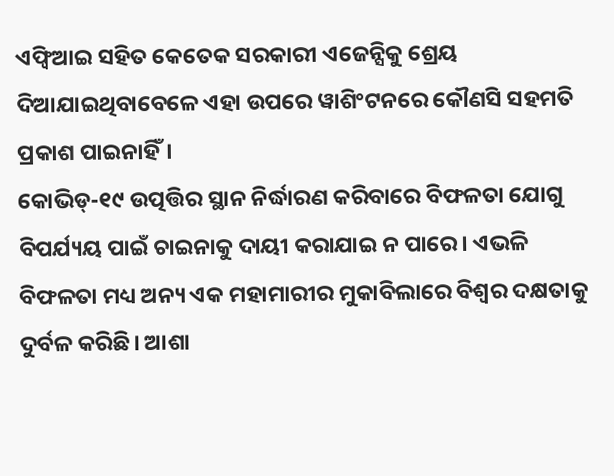ଏଫ୍ବିଆଇ ସହିତ କେତେକ ସରକାରୀ ଏଜେନ୍ସିକୁ ଶ୍ରେୟ ଦିଆଯାଇଥିବାବେଳେ ଏହା ଉପରେ ୱାଶିଂଟନରେ କୌଣସି ସହମତି ପ୍ରକାଶ ପାଇନାହିଁ।
କୋଭିଡ୍-୧୯ ଉତ୍ପତ୍ତିର ସ୍ଥାନ ନିର୍ଦ୍ଧାରଣ କରିବାରେ ବିଫଳତା ଯୋଗୁ ବିପର୍ଯ୍ୟୟ ପାଇଁ ଚାଇନାକୁ ଦାୟୀ କରାଯାଇ ନ ପାରେ। ଏଭଳି ବିଫଳତା ମଧ୍ୟ ଅନ୍ୟ ଏକ ମହାମାରୀର ମୁକାବିଲାରେ ବିଶ୍ୱର ଦକ୍ଷତାକୁ ଦୁର୍ବଳ କରିଛି। ଆଶା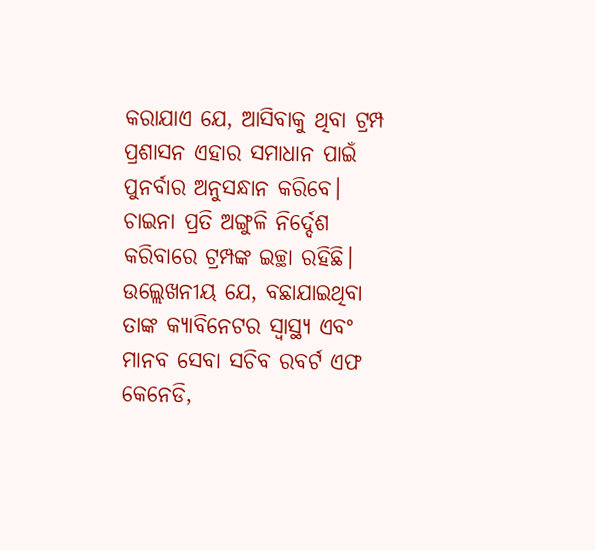କରାଯାଏ ଯେ, ଆସିବାକୁ ଥିବା ଟ୍ରମ୍ପ ପ୍ରଶାସନ ଏହାର ସମାଧାନ ପାଇଁ ପୁନର୍ବାର ଅନୁସନ୍ଧାନ କରିବେ। ଚାଇନା ପ୍ରତି ଅଙ୍ଗୁଳି ନିର୍ଦ୍ଦେଶ କରିବାରେ ଟ୍ରମ୍ପଙ୍କ ଇଚ୍ଛା ରହିଛି। ଉଲ୍ଲେଖନୀୟ ଯେ, ବଛାଯାଇଥିବା ତାଙ୍କ କ୍ୟାବିନେଟର ସ୍ବାସ୍ଥ୍ୟ ଏବଂ ମାନବ ସେବା ସଚିବ ରବର୍ଟ ଏଫ କେନେଡି,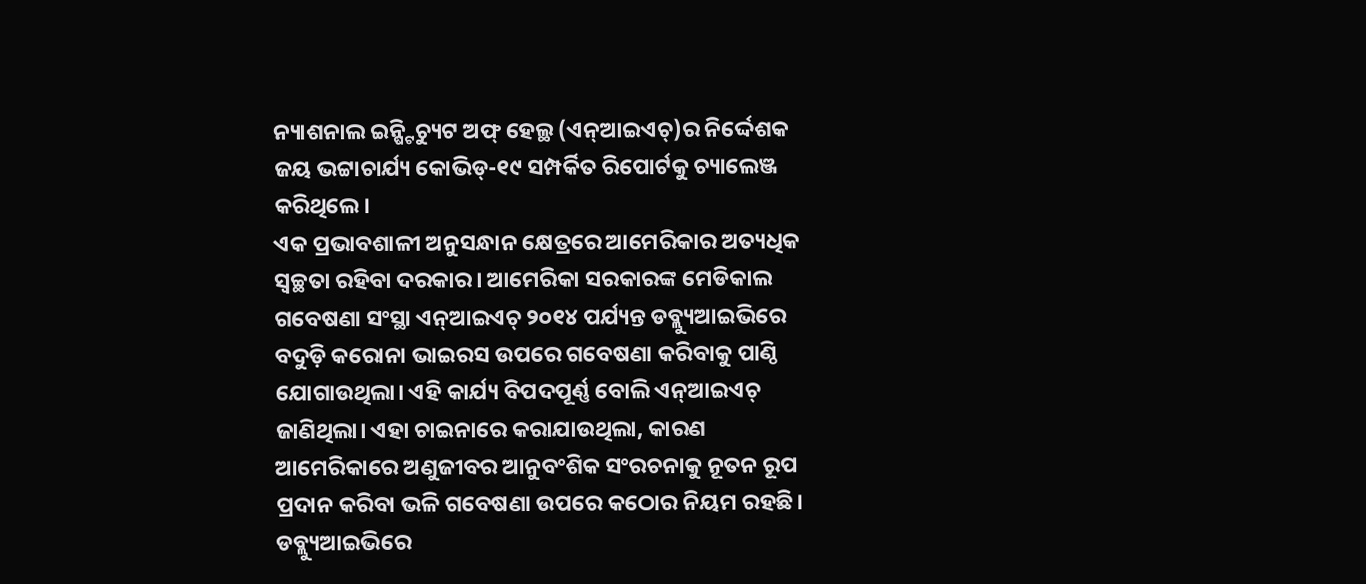ନ୍ୟାଶନାଲ ଇନ୍ଷ୍ଟିଚ୍ୟୁଟ ଅଫ୍ ହେଲ୍ଥ (ଏନ୍ଆଇଏଚ୍)ର ନିର୍ଦ୍ଦେଶକ ଜୟ ଭଟ୍ଟାଚାର୍ଯ୍ୟ କୋଭିଡ୍-୧୯ ସମ୍ପର୍କିତ ରିପୋର୍ଟକୁ ଚ୍ୟାଲେଞ୍ଜ କରିଥିଲେ।
ଏକ ପ୍ରଭାବଶାଳୀ ଅନୁସନ୍ଧାନ କ୍ଷେତ୍ରରେ ଆମେରିକାର ଅତ୍ୟଧିକ ସ୍ବଚ୍ଛତା ରହିବା ଦରକାର। ଆମେରିକା ସରକାରଙ୍କ ମେଡିକାଲ ଗବେଷଣା ସଂସ୍ଥା ଏନ୍ଆଇଏଚ୍ ୨୦୧୪ ପର୍ଯ୍ୟନ୍ତ ଡବ୍ଲ୍ୟୁଆଇଭିରେ ବଦୁଡ଼ି କରୋନା ଭାଇରସ ଉପରେ ଗବେଷଣା କରିବାକୁ ପାଣ୍ଠି ଯୋଗାଉଥିଲା। ଏହି କାର୍ଯ୍ୟ ବିପଦପୂର୍ଣ୍ଣ ବୋଲି ଏନ୍ଆଇଏଚ୍ ଜାଣିଥିଲା। ଏହା ଚାଇନାରେ କରାଯାଉଥିଲା, କାରଣ ଆମେରିକାରେ ଅଣୁଜୀବର ଆନୁବଂଶିକ ସଂରଚନାକୁ ନୂତନ ରୂପ ପ୍ରଦାନ କରିବା ଭଳି ଗବେଷଣା ଉପରେ କଠୋର ନିୟମ ରହଛି। ଡବ୍ଲ୍ୟୁଆଇଭିରେ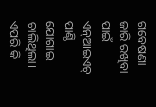ଗବେଷଣା ଜାରି ରଖିବା ପାଇଁ ଏନ୍ଆଇଏଚ୍ ପାଣ୍ଠି ଯୋଗାଇ ଚାଲିଥିଲା। ଏପରି କି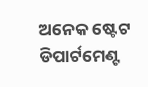ଅନେକ ଷ୍ଟେଟ ଡିପାର୍ଟମେଣ୍ଟ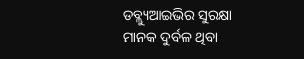ଡବ୍ଲ୍ୟୁଆଇଭିର ସୁରକ୍ଷା ମାନକ ଦୁର୍ବଳ ଥିବା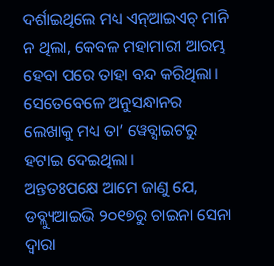ଦର୍ଶାଇଥିଲେ ମଧ୍ୟ ଏନ୍ଆଇଏଚ୍ ମାନି ନ ଥିଲା, କେବଳ ମହାମାରୀ ଆରମ୍ଭ ହେବା ପରେ ତାହା ବନ୍ଦ କରିଥିଲା। ସେତେବେଳେ ଅନୁସନ୍ଧାନର ଲେଖାକୁ ମଧ୍ୟ ତା’ ୱେବ୍ସାଇଟରୁ ହଟାଇ ଦେଇଥିଲା।
ଅନ୍ତତଃପକ୍ଷେ ଆମେ ଜାଣୁ ଯେ, ଡବ୍ଲ୍ୟୁଆଇଭି ୨୦୧୭ରୁ ଚାଇନା ସେନା ଦ୍ୱାରା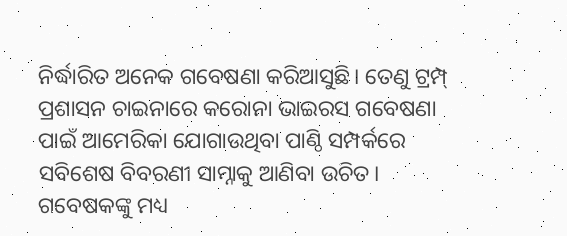ନିର୍ଦ୍ଧାରିତ ଅନେକ ଗବେଷଣା କରିଆସୁଛି। ତେଣୁ ଟ୍ରମ୍ପ୍ ପ୍ରଶାସନ ଚାଇନାରେ କରୋନା ଭାଇରସ ଗବେଷଣା ପାଇଁ ଆମେରିକା ଯୋଗାଉଥିବା ପାଣ୍ଠି ସମ୍ପର୍କରେ ସବିଶେଷ ବିବରଣୀ ସାମ୍ନାକୁ ଆଣିବା ଉଚିତ। ଗବେଷକଙ୍କୁ ମଧ୍ୟ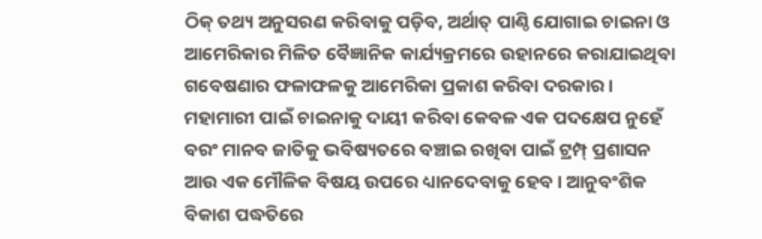ଠିକ୍ ତଥ୍ୟ ଅନୁସରଣ କରିବାକୁ ପଡ଼ିବ, ଅର୍ଥାତ୍ ପାଣ୍ଠି ଯୋଗାଇ ଚାଇନା ଓ ଆମେରିକାର ମିଳିତ ବୈଜ୍ଞାନିକ କାର୍ଯ୍ୟକ୍ରମରେ ଉହାନରେ କରାଯାଇଥିବା ଗବେଷଣାର ଫଳାଫଳକୁ ଆମେରିକା ପ୍ରକାଶ କରିବା ଦରକାର।
ମହାମାରୀ ପାଇଁ ଚାଇନାକୁ ଦାୟୀ କରିବା କେବଳ ଏକ ପଦକ୍ଷେପ ନୁହେଁ ବରଂ ମାନବ ଜାତିକୁ ଭବିଷ୍ୟତରେ ବଞ୍ଚାଇ ରଖିବା ପାଇଁ ଟ୍ରମ୍ପ୍ ପ୍ରଶାସନ ଆଉ ଏକ ମୌଳିକ ବିଷୟ ଉପରେ ଧ୍ୟାନଦେବାକୁ ହେବ। ଆନୁବଂଶିକ ବିକାଶ ପଦ୍ଧତିରେ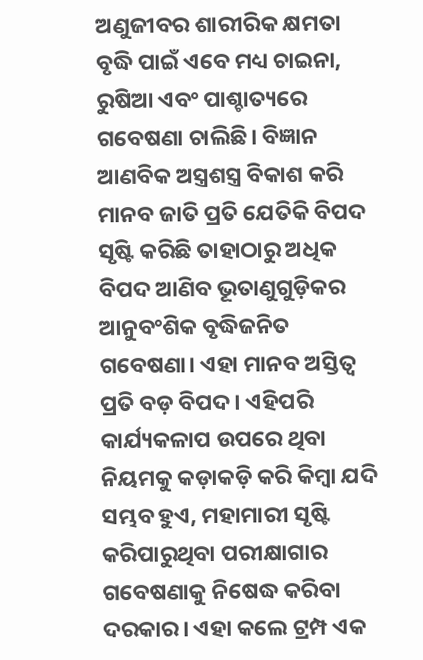ଅଣୁଜୀବର ଶାରୀରିକ କ୍ଷମତା ବୃଦ୍ଧି ପାଇଁ ଏବେ ମଧ୍ୟ ଚାଇନା, ରୁଷିଆ ଏବଂ ପାଶ୍ଚାତ୍ୟରେ ଗବେଷଣା ଚାଲିଛି। ବିଜ୍ଞାନ ଆଣବିକ ଅସ୍ତ୍ରଶସ୍ତ୍ର ବିକାଶ କରି ମାନବ ଜାତି ପ୍ରତି ଯେତିକି ବିପଦ ସୃଷ୍ଟି କରିଛି ତାହାଠାରୁ ଅଧିକ ବିପଦ ଆଣିବ ଭୂତାଣୁଗୁଡ଼ିକର ଆନୁବଂଶିକ ବୃଦ୍ଧିଜନିତ ଗବେଷଣା। ଏହା ମାନବ ଅସ୍ତିତ୍ୱ ପ୍ରତି ବଡ଼ ବିପଦ। ଏହିପରି କାର୍ଯ୍ୟକଳାପ ଉପରେ ଥିବା ନିୟମକୁ କଡ଼ାକଡ଼ି କରି କିମ୍ବା ଯଦି ସମ୍ଭବ ହୁଏ, ମହାମାରୀ ସୃଷ୍ଟି କରିପାରୁଥିବା ପରୀକ୍ଷାଗାର ଗବେଷଣାକୁ ନିଷେଦ୍ଧ କରିବା ଦରକାର। ଏହା କଲେ ଟ୍ରମ୍ପ ଏକ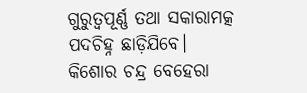ଗୁରୁତ୍ୱପୂର୍ଣ୍ଣ ତଥା ସକାରାମତ୍କ ପଦଚିହ୍ନ ଛାଡ଼ିଯିବେ।
କିଶୋର ଚନ୍ଦ୍ର ବେହେରା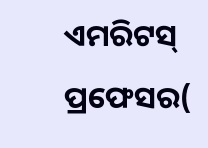ଏମରିଟସ୍ ପ୍ରଫେସର(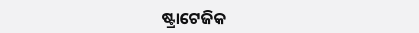ଷ୍ଟ୍ରାଟେଜିକ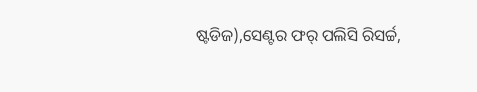ଷ୍ଟଡିଜ),ସେଣ୍ଟର ଫର୍ ପଲିସି ରିସର୍ଚ୍ଚ,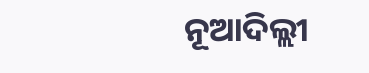ନୂଆଦିଲ୍ଲୀ